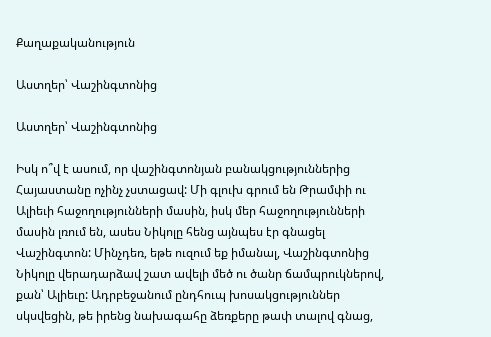Քաղաքականություն

Աստղեր՝ Վաշինգտոնից

Աստղեր՝ Վաշինգտոնից

Իսկ ո՞վ է ասում, որ վաշինգտոնյան բանակցություններից Հայաստանը ոչինչ չստացավ: Մի գլուխ գրում են Թրամփի ու Ալիեւի հաջողությունների մասին, իսկ մեր հաջողությունների մասին լռում են, ասես Նիկոլը հենց այնպես էր գնացել Վաշինգտոն: Մինչդեռ, եթե ուզում եք իմանալ, Վաշինգտոնից Նիկոլը վերադարձավ շատ ավելի մեծ ու ծանր ճամպրուկներով, քան՝ Ալիեւը: Ադրբեջանում ընդհուպ խոսակցություններ սկսվեցին, թե իրենց նախագահը ձեռքերը թափ տալով գնաց,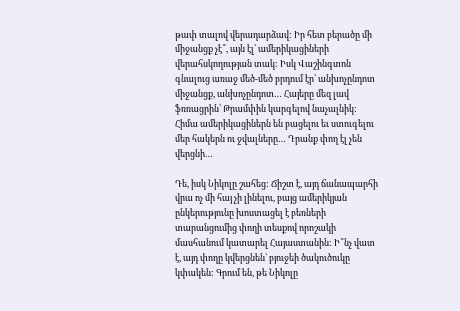թափ տալով վերադարձավ: Իր հետ բերածը մի միջանցք չէ՞, այն էլ՝ ամերիկացիների վերահսկողության տակ: Իսկ Վաշինգտոն գնալուց առաջ մեծ-մեծ բրդում էր՝ անխոչընդոտ միջանցք, անխոչընդոտ… Հայերը մեզ լավ ֆռռացրին՝ Թրամփին կարգելով նաչալնիկ: Հիմա ամերիկացիներն են բացելու եւ ստուգելու մեր հակերն ու ջվալները… Դրանք փող էլ չեն վերցնի…

Դե, իսկ Նիկոլը շահեց: Ճիշտ է, այդ ճանապարհի վրա ոչ մի հայ չի լինելու, բայց ամերիկյան ընկերությունը խոստացել է բեռների տարանցումից փողի տեսքով որոշակի մասհանում կատարել Հայաստանին: Ի՞նչ վատ է, այդ փողը կվերցնեն` բյուջեի ծակուծուկը կփակեն: Գրում են, թե Նիկոլը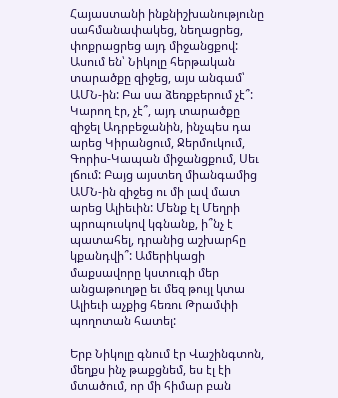Հայաստանի ինքնիշխանությունը սահմանափակեց, նեղացրեց, փոքրացրեց այդ միջանցքով: Ասում են՝ Նիկոլը հերթական տարածքը զիջեց, այս անգամ՝ ԱՄՆ-ին: Բա սա ձեռքբերում չէ՞: Կարող էր, չէ՞, այդ տարածքը զիջել Ադրբեջանին, ինչպես դա արեց Կիրանցում, Ջերմուկում, Գորիս-Կապան միջանցքում, Սեւ լճում: Բայց այստեղ միանգամից ԱՄՆ-ին զիջեց ու մի լավ մատ արեց Ալիեւին: Մենք էլ Մեղրի պրոպուսկով կգնանք, ի՞նչ է պատահել, դրանից աշխարհը կքանդվի՞: Ամերիկացի մաքսավորը կստուգի մեր անցաթուղթը եւ մեզ թույլ կտա Ալիեւի աչքից հեռու Թրամփի պողոտան հատել:

Երբ Նիկոլը գնում էր Վաշինգտոն, մեղքս ինչ թաքցնեմ, ես էլ էի մտածում, որ մի հիմար բան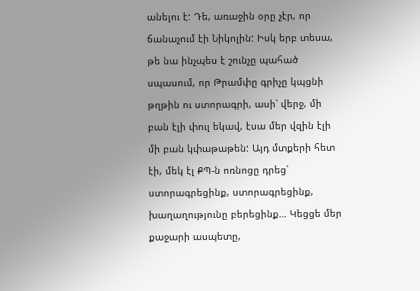անելու է: Դե, առաջին օրը չէր, որ ճանաչում էի Նիկոլին: Իսկ երբ տեսա, թե նա ինչպես է շունչը պահած սպասում, որ Թրամփը գրիչը կպցնի թղթին ու ստորագրի, ասի՝ վերջ, մի բան էլի փուլ եկավ, էսա մեր վզին էլի մի բան կփաթաթեն: Այդ մտքերի հետ էի, մեկ էլ ՔՊ-ն ոռնոցը դրեց՝ ստորագրեցինք, ստորագրեցինք, խաղաղությունը բերեցինք… Կեցցե մեր քաջարի ասպետը,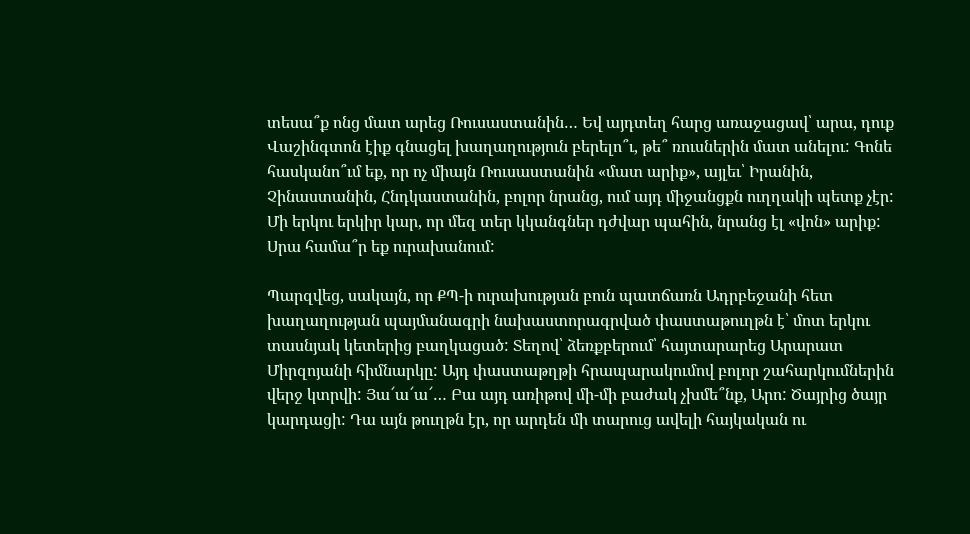տեսա՞ք ոնց մատ արեց Ռուսաստանին… Եվ այդտեղ հարց առաջացավ՝ արա, դուք Վաշինգտոն էիք գնացել խաղաղություն բերելո՞ւ, թե՞ ռուսներին մատ անելու: Գոնե հասկանո՞ւմ եք, որ ոչ միայն Ռուսաստանին «մատ արիք», այլեւ՝ Իրանին, Չինաստանին, Հնդկաստանին, բոլոր նրանց, ում այդ միջանցքն ուղղակի պետք չէր: Մի երկու երկիր կար, որ մեզ տեր կկանգներ դժվար պահին, նրանց էլ «վոն» արիք: Սրա համա՞ր եք ուրախանում:

Պարզվեց, սակայն, որ ՔՊ-ի ուրախության բուն պատճառն Ադրբեջանի հետ խաղաղության պայմանագրի նախաստորագրված փաստաթուղթն է՝ մոտ երկու տասնյակ կետերից բաղկացած: Տեղով՝ ձեռքբերում՝ հայտարարեց Արարատ Միրզոյանի հիմնարկը: Այդ փաստաթղթի հրապարակումով բոլոր շահարկումներին վերջ կտրվի: Յա՜ա՜ա՜… Բա այդ առիթով մի-մի բաժակ չխմե՞նք, Արո: Ծայրից ծայր կարդացի: Դա այն թուղթն էր, որ արդեն մի տարուց ավելի հայկական ու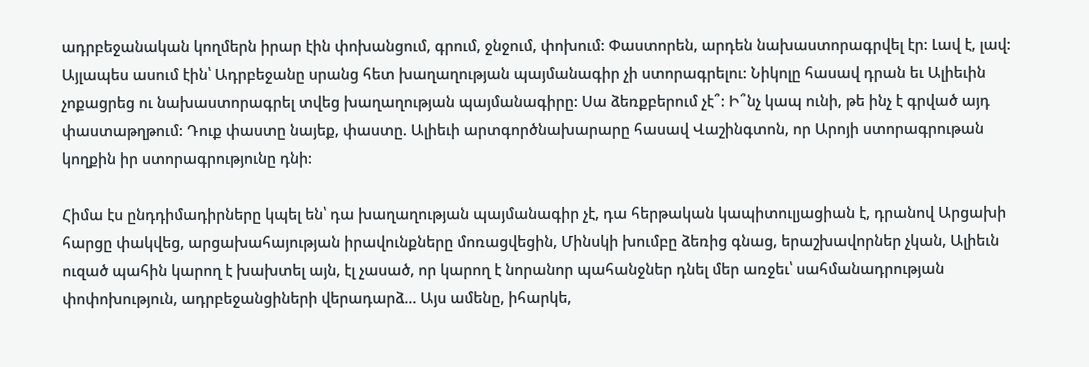ադրբեջանական կողմերն իրար էին փոխանցում, գրում, ջնջում, փոխում: Փաստորեն, արդեն նախաստորագրվել էր: Լավ է, լավ: Այլապես ասում էին՝ Ադրբեջանը սրանց հետ խաղաղության պայմանագիր չի ստորագրելու: Նիկոլը հասավ դրան եւ Ալիեւին չոքացրեց ու նախաստորագրել տվեց խաղաղության պայմանագիրը: Սա ձեռքբերում չէ՞: Ի՞նչ կապ ունի, թե ինչ է գրված այդ փաստաթղթում: Դուք փաստը նայեք, փաստը. Ալիեւի արտգործնախարարը հասավ Վաշինգտոն, որ Արոյի ստորագրութան կողքին իր ստորագրությունը դնի:

Հիմա էս ընդդիմադիրները կպել են՝ դա խաղաղության պայմանագիր չէ, դա հերթական կապիտուլյացիան է, դրանով Արցախի հարցը փակվեց, արցախահայության իրավունքները մոռացվեցին, Մինսկի խումբը ձեռից գնաց, երաշխավորներ չկան, Ալիեւն ուզած պահին կարող է խախտել այն, էլ չասած, որ կարող է նորանոր պահանջներ դնել մեր առջեւ՝ սահմանադրության փոփոխություն, ադրբեջանցիների վերադարձ… Այս ամենը, իհարկե,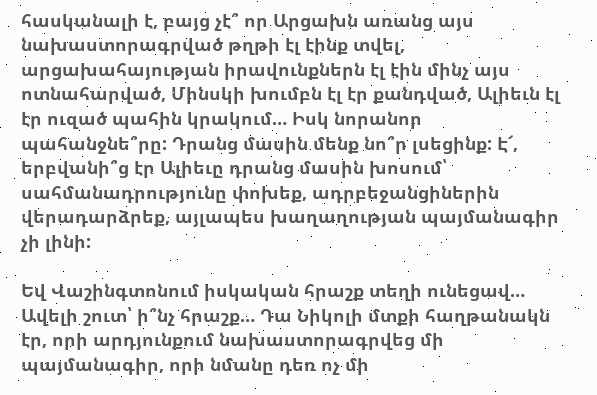հասկանալի է, բայց չէ՞ որ Արցախն առանց այս նախաստորագրված թղթի էլ էինք տվել, արցախահայության իրավունքներն էլ էին մինչ այս ոտնահարված, Մինսկի խումբն էլ էր քանդված, Ալիեւն էլ էր ուզած պահին կրակում… Իսկ նորանոր պահանջնե՞րը: Դրանց մասին մենք նո՞ր լսեցինք: Է՜, երբվանի՞ց էր Ալիեւը դրանց մասին խոսում՝ սահմանադրությունը փոխեք, ադրբեջանցիներին վերադարձրեք, այլապես խաղաղության պայմանագիր չի լինի:

Եվ Վաշինգտոնում իսկական հրաշք տեղի ունեցավ… Ավելի շուտ՝ ի՞նչ հրաշք… Դա Նիկոլի մտքի հաղթանակն էր, որի արդյունքում նախաստորագրվեց մի պայմանագիր, որի նմանը դեռ ոչ մի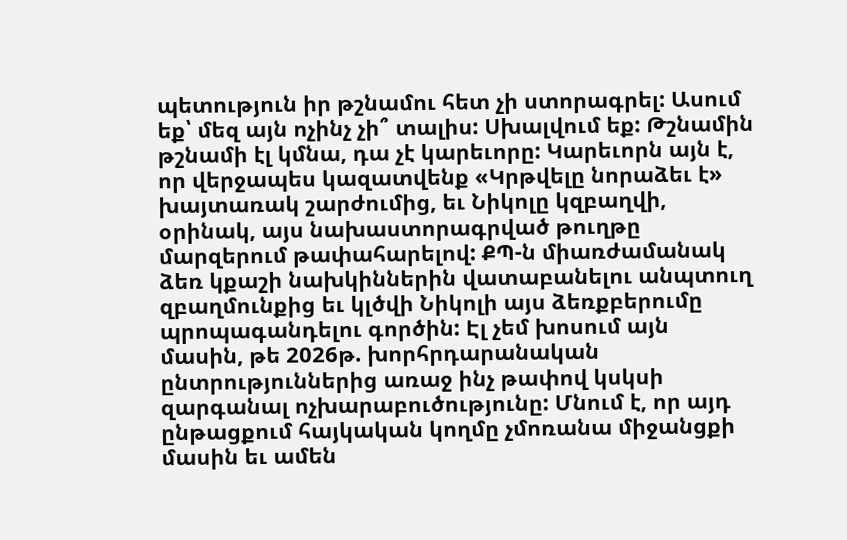պետություն իր թշնամու հետ չի ստորագրել: Ասում եք՝ մեզ այն ոչինչ չի՞ տալիս: Սխալվում եք: Թշնամին թշնամի էլ կմնա, դա չէ կարեւորը: Կարեւորն այն է, որ վերջապես կազատվենք «Կրթվելը նորաձեւ է» խայտառակ շարժումից, եւ Նիկոլը կզբաղվի, օրինակ, այս նախաստորագրված թուղթը մարզերում թափահարելով: ՔՊ-ն միառժամանակ ձեռ կքաշի նախկիններին վատաբանելու անպտուղ զբաղմունքից եւ կլծվի Նիկոլի այս ձեռքբերումը պրոպագանդելու գործին: Էլ չեմ խոսում այն մասին, թե 2026թ. խորհրդարանական ընտրություններից առաջ ինչ թափով կսկսի զարգանալ ոչխարաբուծությունը: Մնում է, որ այդ ընթացքում հայկական կողմը չմոռանա միջանցքի մասին եւ ամեն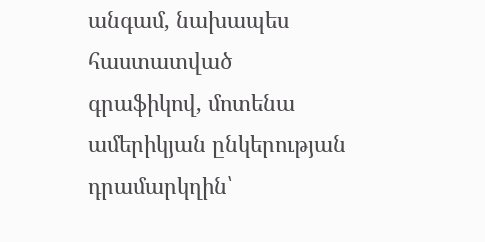անգամ, նախապես հաստատված գրաֆիկով, մոտենա ամերիկյան ընկերության դրամարկղին՝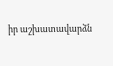իր աշխատավարձն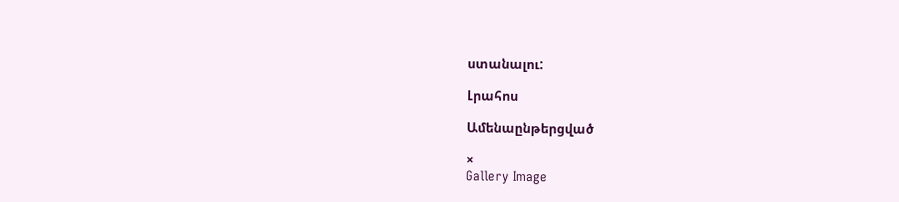ստանալու:

Լրահոս

Ամենաընթերցված

×
Gallery Image